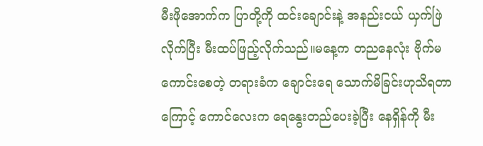မီးဖိုအောက်က ပြာတို့ကို ထင်းချောင်းနဲ့ အနည်းငယ် ယှက်ဖြဲလိုက်ပြီး မီးထပ်ဖြည့်လိုက်သည်။မနေ့က တညနေလုံး ဗိုက်မကောင်းစေတဲ့ တရားခံက ချောင်းရေ သောက်မိခြင်းဟုသိရတာကြောင့် ကောင်လေးက ရေနွေးတည်ပေးခဲ့ပြီး နေရှိန်ကို မီး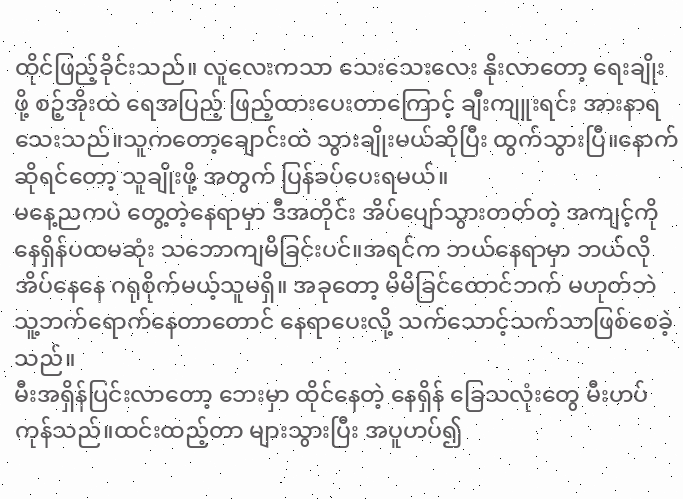ထိုင်ဖြည့်ခိုင်းသည်။ လူလေးကသာ သေးသေးလေး နိုးလာတော့ ရေးချိုးဖို့ စဉ့်အိုးထဲ ရေအပြည့် ဖြည့်ထားပေးတာကြောင့် ချီးကျူးရင်း အားနာရသေးသည်။သူကတော့ချောင်းထဲ သွားချိုးမယ်ဆိုပြီး ထွက်သွားပြီ။နောက်ဆိုရင်တော့ သူချိုးဖို့ အတွက် ပြန်ခပ်ပေးရမယ်။
မနေ့ညကပဲ တွေ့တဲ့နေရာမှာ ဒီအတိုင်း အိပ်ပျော်သွားတတ်တဲ့ အကျင့်ကို နေရှိန်ပထမဆုံး သဘောကျမိခြင်းပင်။အရင်က ဘယ်နေရာမှာ ဘယ်လိုအိပ်နေနေ ဂရုစိုက်မယ့်သူမရှိ။ အခုတော့ မိမိခြင်ထောင်ဘက် မဟုတ်ဘဲ သူ့ဘက်ရောက်နေတာတောင် နေရာပေးလို့ သက်သောင့်သက်သာဖြစ်စေခဲ့သည်။
မီးအရှိန်ပြင်းလာတော့ ဘေးမှာ ထိုင်နေတဲ့ နေရှိန် ခြေသလုံးတွေ မီးဟပ်ကုန်သည်။ထင်းထည့်တာ များသွားပြီး အပူဟပ်၍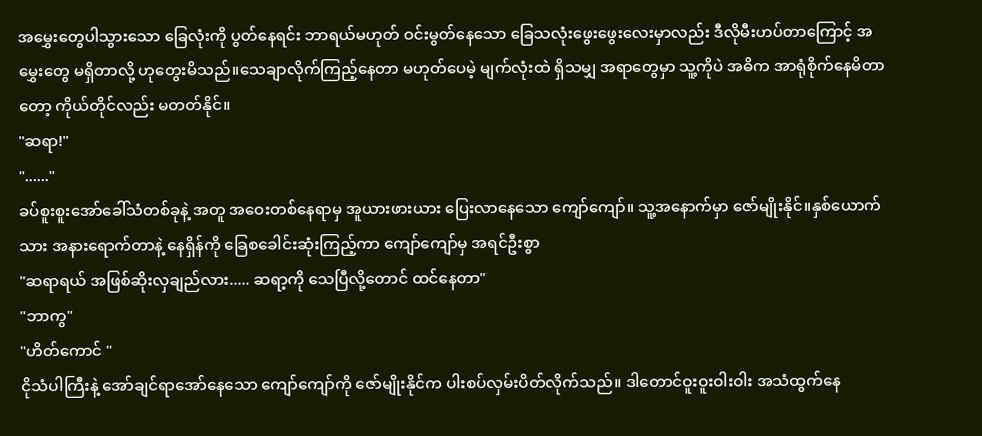အမွှေးတွေပါသွားသော ခြေလုံးကို ပွတ်နေရင်း ဘာရယ်မဟုတ် ဝင်းမွတ်နေသော ခြေသလုံးဖွေးဖွေးလေးမှာလည်း ဒီလိုမီးဟပ်တာကြောင့် အမွှေးတွေ မရှိတာလို့ ဟုတွေးမိသည်။သေချာလိုက်ကြည့်နေတာ မဟုတ်ပေမဲ့ မျက်လုံးထဲ ရှိသမျှ အရာတွေမှာ သူ့ကိုပဲ အဓိက အာရုံစိုက်နေမိတာတော့ ကိုယ်တိုင်လည်း မတတ်နိုင်။
"ဆရာ!"
"......"
ခပ်စူးစူးအော်ခေါ်သံတစ်ခုနဲ့ အတူ အဝေးတစ်နေရာမှ အူယားဖားယား ပြေးလာနေသော ကျော်ကျော်။ သူ့အနောက်မှာ ဇော်မျိုးနိုင်။နှစ်ယောက်သား အနားရောက်တာနဲ့ နေရှိန်ကို ခြေစခေါင်းဆုံးကြည့်ကာ ကျော်ကျော်မှ အရင်ဦးစွာ
"ဆရာရယ် အဖြစ်ဆိုးလှချည်လား..... ဆရာ့ကို သေပြီလို့တောင် ထင်နေတာ"
"ဘာကွ"
"ဟိတ်ကောင် "
ငိုသံပါကြီးနဲ့ အော်ချင်ရာအော်နေသော ကျော်ကျော်ကို ဇော်မျိုးနိုင်က ပါးစပ်လှမ်းပိတ်လိုက်သည်။ ဒါတောင်ဝူးဝူးဝါးဝါး အသံထွက်နေ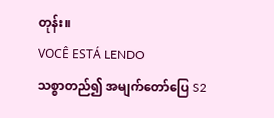တုန်း။
VOCÊ ESTÁ LENDO
သစ္စာတည်၍ အမျက်တော်ပြေ S2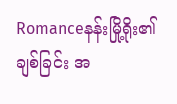Romanceနန်းမြို့ရိုး၏ ချစ်ခြင်း အ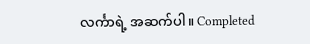လင်္ကာရဲ့ အဆက်ပါ။ Completed